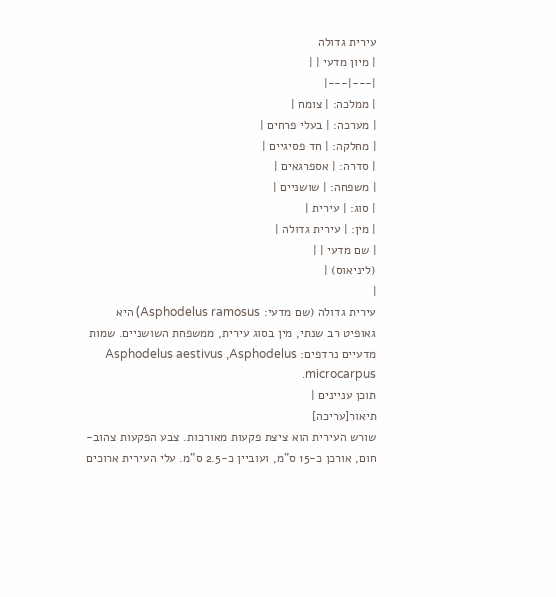עירית גדולה
| מיון מדעי | |
|---|---|
| ממלכה: | צומח |
| מערכה: | בעלי פרחים |
| מחלקה: | חד פסיגיים |
| סדרה: | אספרגאים |
| משפחה: | שושניים |
| סוג: | עירית |
| מין: | עירית גדולה |
| שם מדעי | |
(ליניאוס) |
|
עירית גדולה (שם מדעי: Asphodelus ramosus) היא גאופיט רב שנתי, מין בסוג עירית, ממשפחת השושניים. שמות מדעיים נרדפים: Asphodelus aestivus ,Asphodelus microcarpus.
תוכן עניינים |
תיאור[עריכה]
שורש העירית הוא ציצת פקעות מאורכות. צבע הפקעות צהוב-חום, אורכן כ-15 ס"מ, ועוביין כ-2.5 ס"מ. עלי העירית ארוכים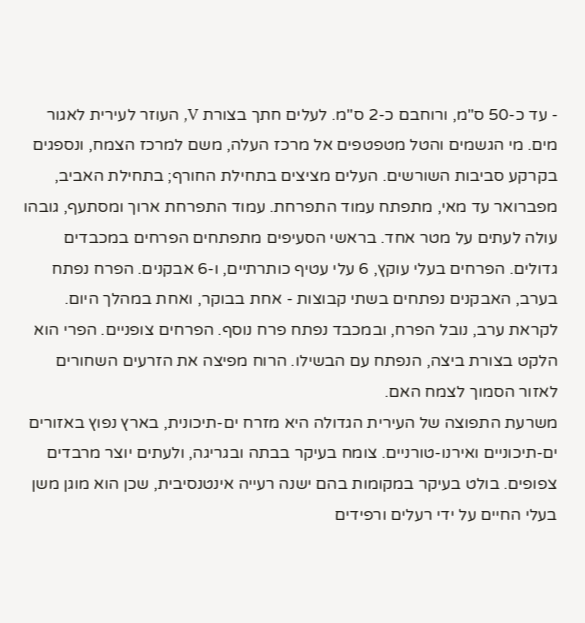- עד כ-50 ס"מ, ורוחבם כ-2 ס"מ. לעלים חתך בצורת V, העוזר לעירית לאגור מים. מי הגשמים והטל מטפטפים אל מרכז העלה, משם למרכז הצמח, ונספגים בקרקע סביבות השורשים. העלים מציצים בתחילת החורף; בתחילת האביב, מפברואר עד מאי, מתפתח עמוד התפרחת. עמוד התפרחת ארוך ומסתעף, גובהו עולה לעתים על מטר אחד. בראשי הסעיפים מתפתחים הפרחים במכבדים גדולים. הפרחים בעלי עוקץ, 6 עלי עטיף כותרתיים, ו-6 אבקנים. הפרח נפתח בערב, האבקנים נפתחים בשתי קבוצות - אחת בבוקר, ואחת במהלך היום. לקראת ערב, נובל הפרח, ובמכבד נפתח פרח נוסף. הפרחים צופניים. הפרי הוא הלקט בצורת ביצה, הנפתח עם הבשילו. הרוח מפיצה את הזרעים השחורים לאזור הסמוך לצמח האם.
משרעת התפוצה של העירית הגדולה היא מזרח ים-תיכונית, בארץ נפוץ באזורים ים-תיכוניים ואירנו-טורניים. צומח בעיקר בבתה ובגריגה, ולעתים יוצר מרבדים צפופים. בולט בעיקר במקומות בהם ישנה רעייה אינטנסיבית, שכן הוא מוגן משן בעלי החיים על ידי רעלים ורפידים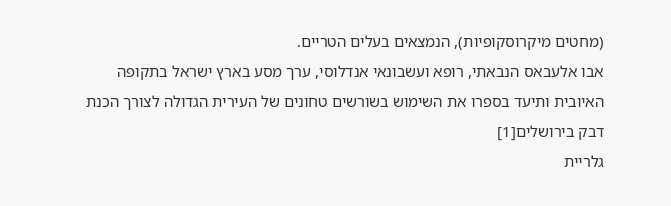(מחטים מיקרוסקופיות), הנמצאים בעלים הטריים.
אבו אלעבאס הנבאתי, רופא ועשבונאי אנדלוסי, ערך מסע בארץ ישראל בתקופה האיובית ותיעד בספרו את השימוש בשורשים טחונים של העירית הגדולה לצורך הכנת דבק בירושלים[1]
גלריית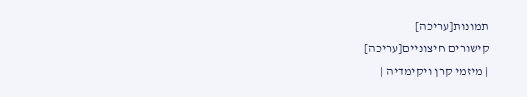תמונות[עריכה]
קישורים חיצוניים[עריכה]
| מיזמי קרן ויקימדיה |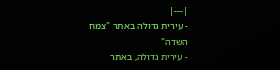|---|
- עירית גדולה באתר "צמח השדה"
- עירית גדולה, באתר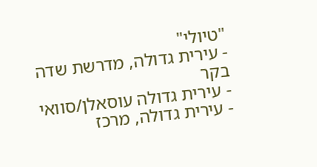"טיולי"
- עירית גדולה, מדרשת שדה בקר
- עירית גדולה עוסאלן/סוואי
- עירית גדולה, מרכז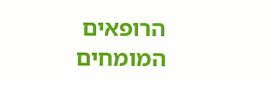הרופאים המומחים